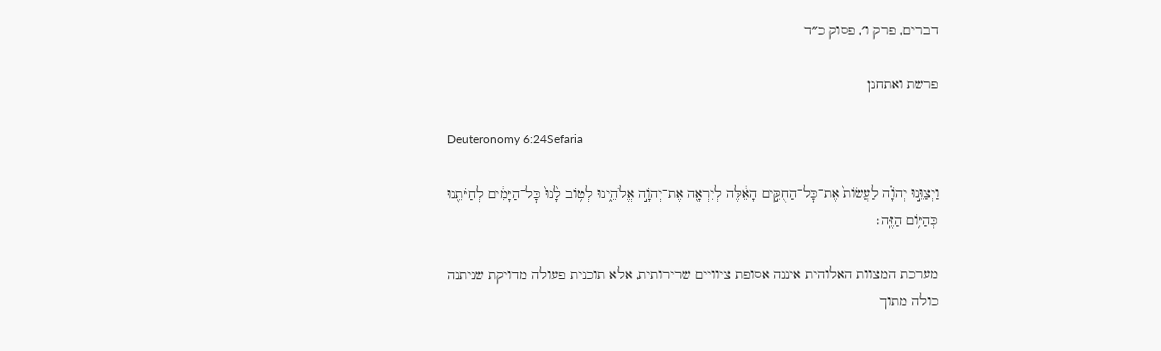דברים, פרק ו׳, פסוק כ״ד

פרשת ואתחנן

Deuteronomy 6:24Sefaria

וַיְצַוֵּ֣נוּ יְהֹוָ֗ה לַעֲשׂוֹת֙ אֶת־כׇּל־הַחֻקִּ֣ים הָאֵ֔לֶּה לְיִרְאָ֖ה אֶת־יְהֹוָ֣ה אֱלֹהֵ֑ינוּ לְט֥וֹב לָ֙נוּ֙ כׇּל־הַיָּמִ֔ים לְחַיֹּתֵ֖נוּ כְּהַיּ֥וֹם הַזֶּֽה׃

מערכת המצוות האלוהית איננה אסופת ציוויים שרירותית, אלא תוכנית פעולה מדויקת שניתנה כולה מתוך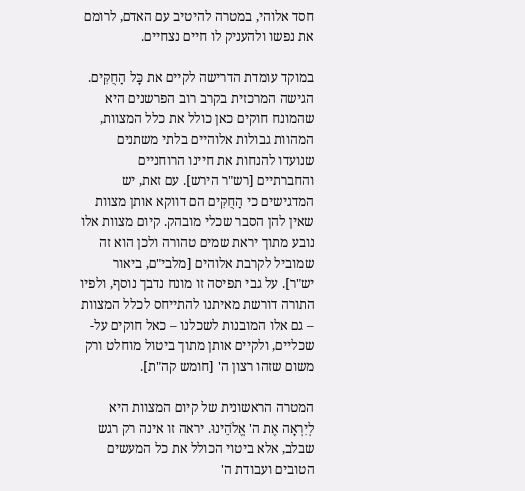חסד אלוהי, במטרה להיטיב עם האדם, לרומם את נפשו ולהעניק לו חיים נצחיים.

במוקד עומדת הדרישה לקיים את כָּל הַחֻקִּים. הגישה המרכזית בקרב רוב הפרשנים היא שהמונח חוקים כאן כולל את כלל המצוות, המהוות גבולות אלוהיים בלתי משתנים שנועדו להנחות את חיינו הרוחניים והחברתיים [רש"ר הירש]. עם זאת, יש המדגישים כי הַחֻקִּים הם דווקא אותן מצוות שאין להן הסבר שכלי מובהק. קיום מצוות אלו נובע מתוך יראת שמים טהורה ולכן הוא זה שמוביל לקרבת אלוהים [מלבי"ם, ביאור יש"ר]. על גבי תפיסה זו מונח נדבך נוסף, ולפיו התורה דורשת מאיתנו להתייחס לכלל המצוות – גם אלו המובנות לשכלנו – כאל חוקים על-שכליים, ולקיים אותן מתוך ביטול מוחלט ורק משום שזהו רצון ה' [חומש קה"ת].

המטרה הראשונית של קיום המצוות היא לְיִרְאָה אֶת ה' אֱלֹהֵינוּ. יראה זו אינה רק רגש שבלב, אלא ביטוי הכולל את כל המעשים הטובים ועבודת ה'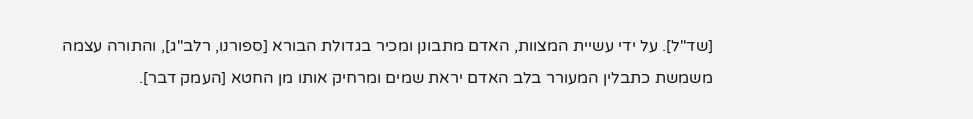[שד"ל]. על ידי עשיית המצוות, האדם מתבונן ומכיר בגדולת הבורא [ספורנו, רלב"ג], והתורה עצמה משמשת כתבלין המעורר בלב האדם יראת שמים ומרחיק אותו מן החטא [העמק דבר].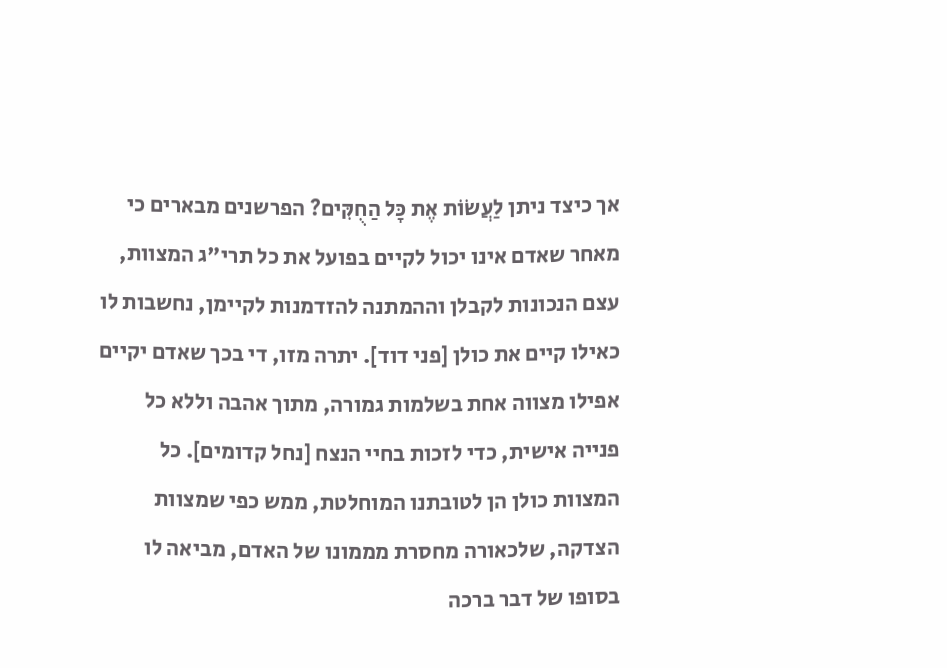אך כיצד ניתן לַעֲשׂוֹת אֶת כָּל הַחֻקִּים? הפרשנים מבארים כי מאחר שאדם אינו יכול לקיים בפועל את כל תרי"ג המצוות, עצם הנכונות לקבלן וההמתנה להזדמנות לקיימן, נחשבות לו כאילו קיים את כולן [פני דוד]. יתרה מזו, די בכך שאדם יקיים אפילו מצווה אחת בשלמות גמורה, מתוך אהבה וללא כל פנייה אישית, כדי לזכות בחיי הנצח [נחל קדומים]. כל המצוות כולן הן לטובתנו המוחלטת, ממש כפי שמצוות הצדקה, שלכאורה מחסרת מממונו של האדם, מביאה לו בסופו של דבר ברכה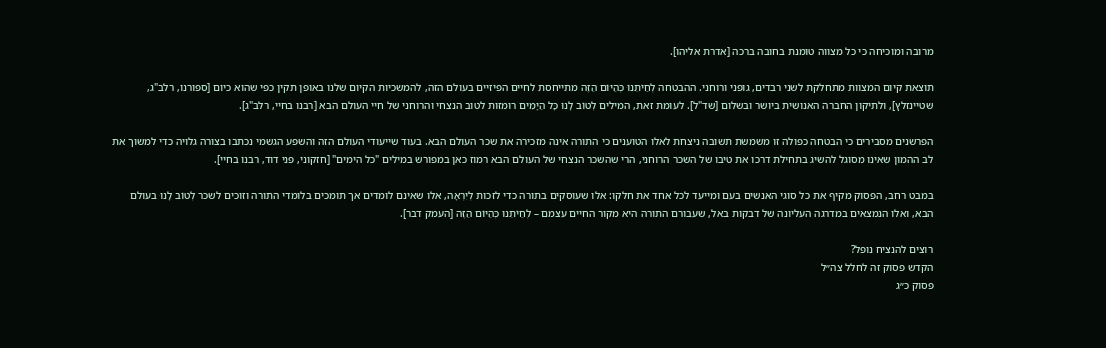מרובה ומוכיחה כי כל מצווה טומנת בחובה ברכה [אדרת אליהו].

תוצאת קיום המצוות מתחלקת לשני רבדים, גופני ורוחני. ההבטחה לְחַיֹּתֵנוּ כְּהַיּוֹם הַזֶּה מתייחסת לחיים הפיזיים בעולם הזה, להמשכיות הקיום שלנו באופן תקין כפי שהוא כיום [ספורנו, רלב"ג, שטיינזלץ], ולתיקון החברה האנושית ביושר ובשלום [שד"ל]. לעומת זאת, המילים לְטוֹב לָנוּ כָּל הַיָּמִים רומזות לטוב הנצחי והרוחני של חיי העולם הבא [רבנו בחיי, רלב"ג].

הפרשנים מסבירים כי הבטחה כפולה זו משמשת תשובה ניצחת לאלו הטוענים כי התורה אינה מזכירה את שכר העולם הבא. בעוד שייעודי העולם הזה והשפע הגשמי נכתבו בצורה גלויה כדי למשוך את לב ההמון שאינו מסוגל להשיג בתחילת דרכו את טיבו של השכר הרוחני, הרי שהשכר הנצחי של העולם הבא רמוז כאן במפורש במילים "כל הימים" [חזקוני, פני דוד, רבנו בחיי].

במבט רחב, הפסוק מקיף את כל סוגי האנשים בעם ומייעד לכל אחד את חלקו: אלו שעוסקים בתורה כדי לזכות לְיִרְאָה, אלו שאינם לומדים אך תומכים בלומדי התורה וזוכים לשכר לְטוֹב לָנוּ בעולם הבא, ואלו הנמצאים במדרגה העליונה של דבקות באל, שעבורם התורה היא מקור החיים עצמם – לְחַיֹּתֵנוּ כְּהַיּוֹם הַזֶּה [העמק דבר].

רוצים להנציח נופל?
הקדש פסוק זה לחלל צה״ל
פסוק כ״ג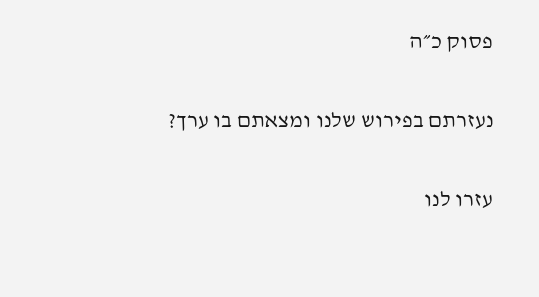פסוק כ״ה

נעזרתם בפירוש שלנו ומצאתם בו ערך?

עזרו לנו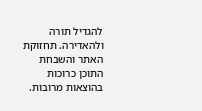להגדיל תורה ולהאדירה. תחזוקת האתר והשבחת התוכן כרוכות בהוצאות מרובות.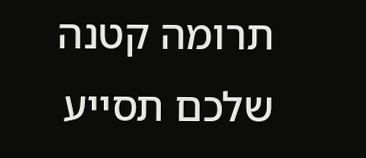תרומה קטנה שלכם תסייע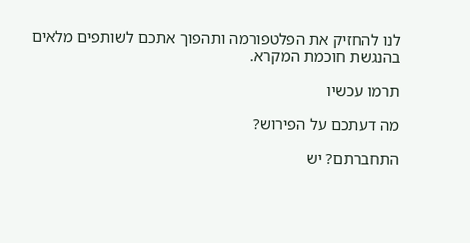לנו להחזיק את הפלטפורמה ותהפוך אתכם לשותפים מלאים בהנגשת חוכמת המקרא.

תרמו עכשיו

מה דעתכם על הפירוש?

התחברתם? יש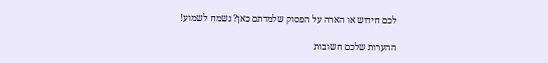לכם חידוש או הארה על הפסוק שלמדתם כאן? נשמח לשמוע!

ההערות שלכם חשובות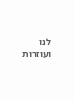לנו ועוזרות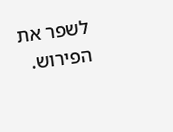לשפר את הפירוש.